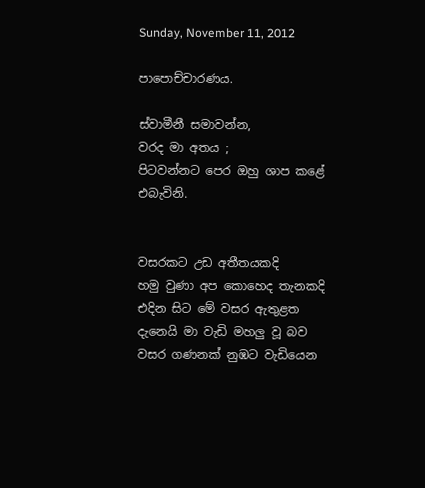Sunday, November 11, 2012

පාපොච්චාරණය.

ස්වාමීනී සමාවන්න,
වරද මා අතය ;
පිටවන්නට පෙර ඔහු ශාප කළේ එබැවිනි.


වසරකට උඩ අතීතයකදි
හමු වුණා අප කොහෙද තැනකදි
එදින සිට මේ වසර ඇතුළත
දැනෙයි මා වැඩි මහලු වූ බව
වසර ගණනක් නුඹට වැඩියෙන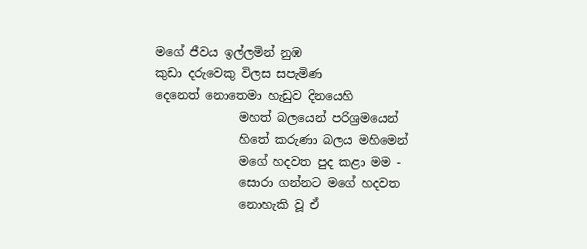මගේ ජීවය ඉල්ලමින් නුඹ
කුඩා දරුවෙකු විලස සපැමිණ
දෙනෙත් නොතෙමා හැඩුව දිනයෙහි
              මහත් බලයෙන් පරිශ්‍රමයෙන්
              හිතේ කරුණා බලය මහිමෙන්
              මගේ හදවත පුද කළා මම -
              සොරා ගන්නට මගේ හදවත
              නොහැකි වූ ඒ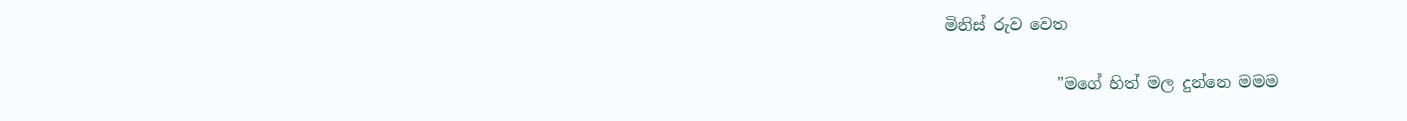මිනිස් රුව වෙත

              "මගේ හිත් මල දුන්නෙ මමම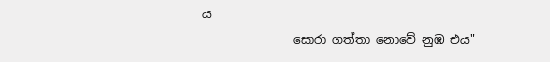ය
               සොරා ගත්තා නොවේ නුඹ එය"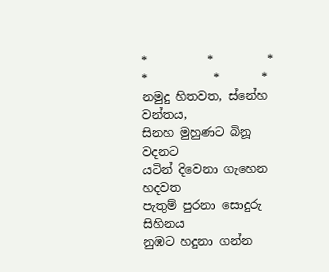*          *         *         *           *       *
නමුදු හිතවත, ස්නේහ වන්තය,
සිනහ මුහුණට බිනූ වදනට
යටින් දිවෙනා ගැහෙන හදවත
පැතුම් පුරනා සොදුරු සිහිනය
නුඹට හදුනා ගන්න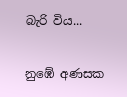බැරි විය...

නුඹේ අණසක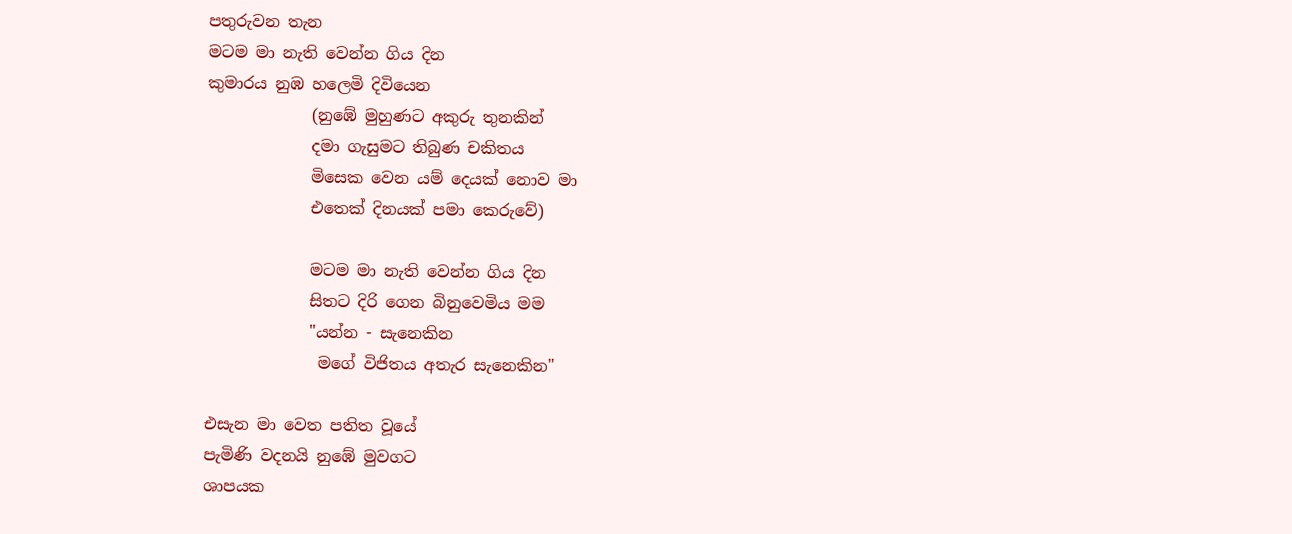පතුරුවන තැන
මටම මා නැති වෙන්න ගිය දින
කුමාරය නුඹ හලෙමි දිවියෙන
             (නුඹේ මුහුණට අකුරු තුනකින්
             දමා ගැසුමට තිබුණ චකිතය
             මිසෙක වෙන යම් දෙයක් නොව මා
             එතෙක් දිනයක් පමා කෙරුවේ)

             මටම මා නැති වෙන්න ගිය දින
             සිතට දිරි ගෙන බිනුවෙමිය මම
             "යන්න - සැනෙකින
              මගේ විජිතය අතැර සැනෙකින"

එසැන මා වෙත පතිත වූයේ
පැමිණි වදනයි නුඹේ මුවගට
ශාපයක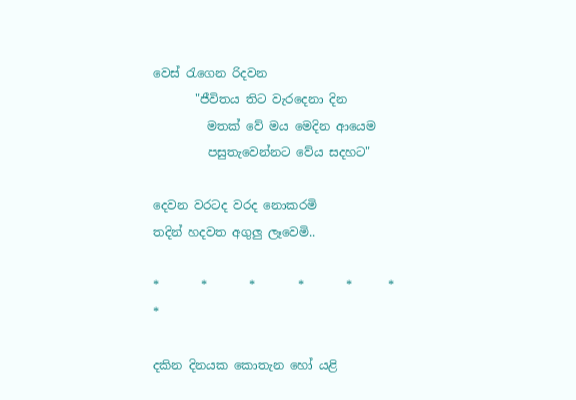වෙස් රැගෙන රිදවන
       "ජීවිතය තිට වැරදෙනා දින
         මතක් වේ මය මෙදින ආයෙම
         පසුතැවෙන්නට වේය සදහට"

දෙවන වරටද වරද නොකරමි
තදින් හදවත අගුලු ලෑවෙමි..

*       *       *       *       *      *      *

දකින දිනයක කොතැන හෝ යළි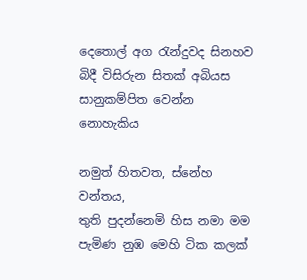දෙතොල් අග රැන්දුවද සිනහව
බිදී විසිරුන සිතක් අබියස
සානුකම්පිත වෙන්න නොහැකිය

නමුත් හිතවත, ස්නේහ වන්තය,
තුති පුදන්නෙමි හිස නමා මම
පැමිණ නුඹ මෙහි ටික කලක්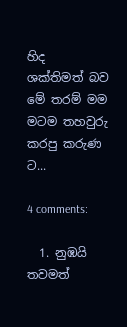හිද
ශක්තිමත් බව මේ තරම් මම
මටම තහවුරු කරපු කරුණ ට...

4 comments:

  1. නුඹයි තවමත්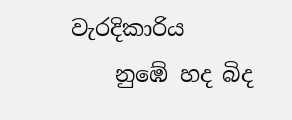වැරදිකාරිය
    නුඹේ හද බිද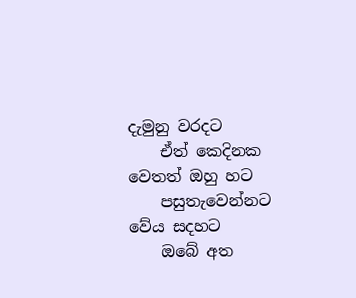දැමුනු වරදට
    ඒත් කෙදිනක වෙතත් ඔහු හට
    පසුතැවෙන්නට වේය සදහට
    ඔබේ අත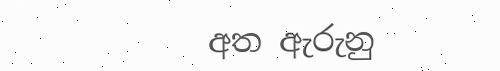අත ඇරුනු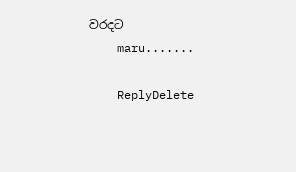වරදට
    maru.......

    ReplyDelete